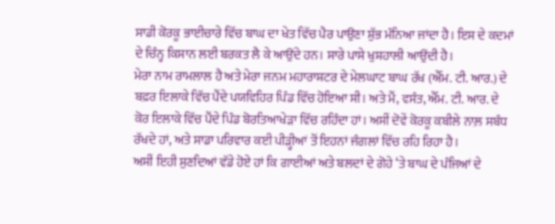ਸਾਡੀ ਕੋਰਕੂ ਭਾਈਚਾਰੇ ਵਿੱਚ ਬਾਘ ਦਾ ਖੇਤ ਵਿੱਚ ਪੈਰ ਪਾਉਣਾ ਸ਼ੁੱਭ ਮੰਨਿਆ ਜਾਂਦਾ ਹੈ। ਇਸ ਦੇ ਕਦਮਾਂ ਦੇ ਚਿੰਨ੍ਹ ਕਿਸਾਨ ਲਈ ਬਰਕਤ ਲੈ ਕੇ ਆਉਂਦੇ ਹਨ। ਸਾਰੇ ਪਾਸੇ ਖੁਸ਼ਹਾਲੀ ਆਉਂਦੀ ਹੈ।
ਮੇਰਾ ਨਾਮ ਰਾਮਲਾਲ ਹੈ ਅਤੇ ਮੇਰਾ ਜਨਮ ਮਹਾਰਾਸ਼ਟਰ ਦੇ ਮੇਲਘਾਟ ਬਾਘ ਰੱਖ (ਐੱਮ. ਟੀ. ਆਰ.) ਦੇ ਬਫ਼ਰ ਇਲਾਕੇ ਵਿੱਚ ਪੈਂਦੇ ਪਯਵਿਹਿਰ ਪਿੰਡ ਵਿੱਚ ਹੋਇਆ ਸੀ। ਅਤੇ ਮੈਂ, ਵਸੰਤ, ਐੱਮ. ਟੀ. ਆਰ. ਦੇ ਕੋਰ ਇਲਾਕੇ ਵਿੱਚ ਪੈਂਦੇ ਪਿੰਡ ਬੋਰਤਿਆਖੇੜਾ ਵਿੱਚ ਰਹਿੰਦਾ ਹਾਂ। ਅਸੀਂ ਦੋਵੇਂ ਕੋਰਕੂ ਕਬੀਲੇ ਨਾਲ਼ ਸਬੰਧ ਰੱਖਦੇ ਹਾਂ, ਅਤੇ ਸਾਡਾ ਪਰਿਵਾਰ ਕਈ ਪੀੜ੍ਹੀਆਂ ਤੋਂ ਇਹਨਾਂ ਜੰਗਲਾਂ ਵਿੱਚ ਰਹਿ ਰਿਹਾ ਹੈ।
ਅਸੀਂ ਇਹੀ ਸੁਣਦਿਆਂ ਵੱਡੇ ਹੋਏ ਹਾਂ ਕਿ ਗਾਈਆਂ ਅਤੇ ਬਲਦਾਂ ਦੇ ਗੋਹੇ ‘ਤੇ ਬਾਘ ਦੇ ਪੰਜਿਆਂ ਦੇ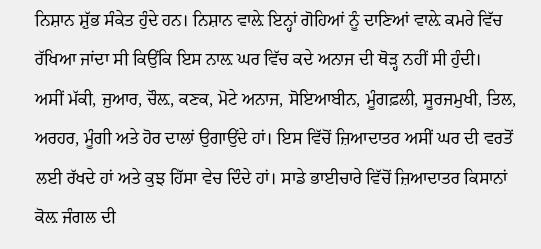ਨਿਸ਼ਾਨ ਸ਼ੁੱਭ ਸੰਕੇਤ ਹੁੰਦੇ ਹਨ। ਨਿਸ਼ਾਨ ਵਾਲ਼ੇ ਇਨ੍ਹਾਂ ਗੋਹਿਆਂ ਨੂੰ ਦਾਣਿਆਂ ਵਾਲ਼ੇ ਕਮਰੇ ਵਿੱਚ ਰੱਖਿਆ ਜਾਂਦਾ ਸੀ ਕਿਉਂਕਿ ਇਸ ਨਾਲ਼ ਘਰ ਵਿੱਚ ਕਦੇ ਅਨਾਜ ਦੀ ਥੋੜ੍ਹ ਨਹੀਂ ਸੀ ਹੁੰਦੀ।
ਅਸੀਂ ਮੱਕੀ, ਜੁਆਰ, ਚੌਲ਼, ਕਣਕ, ਮੋਟੇ ਅਨਾਜ, ਸੋਇਆਬੀਨ, ਮੂੰਗਫ਼ਲੀ, ਸੂਰਜਮੁਖੀ, ਤਿਲ, ਅਰਹਰ, ਮੂੰਗੀ ਅਤੇ ਹੋਰ ਦਾਲਾਂ ਉਗਾਉਂਦੇ ਹਾਂ। ਇਸ ਵਿੱਚੋਂ ਜ਼ਿਆਦਾਤਰ ਅਸੀਂ ਘਰ ਦੀ ਵਰਤੋਂ ਲਈ ਰੱਖਦੇ ਹਾਂ ਅਤੇ ਕੁਝ ਹਿੱਸਾ ਵੇਚ ਦਿੰਦੇ ਹਾਂ। ਸਾਡੇ ਭਾਈਚਾਰੇ ਵਿੱਚੋਂ ਜ਼ਿਆਦਾਤਰ ਕਿਸਾਨਾਂ ਕੋਲ਼ ਜੰਗਲ ਦੀ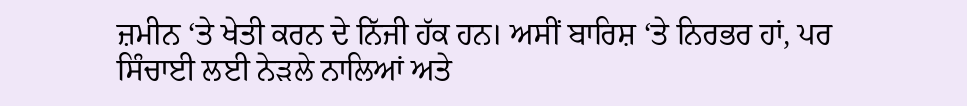ਜ਼ਮੀਨ ‘ਤੇ ਖੇਤੀ ਕਰਨ ਦੇ ਨਿੱਜੀ ਹੱਕ ਹਨ। ਅਸੀਂ ਬਾਰਿਸ਼ ‘ਤੇ ਨਿਰਭਰ ਹਾਂ, ਪਰ ਸਿੰਚਾਈ ਲਈ ਨੇੜਲੇ ਨਾਲਿਆਂ ਅਤੇ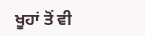ਖੂਹਾਂ ਤੋਂ ਵੀ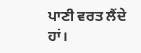ਪਾਣੀ ਵਰਤ ਲੈਂਦੇ ਹਾਂ।